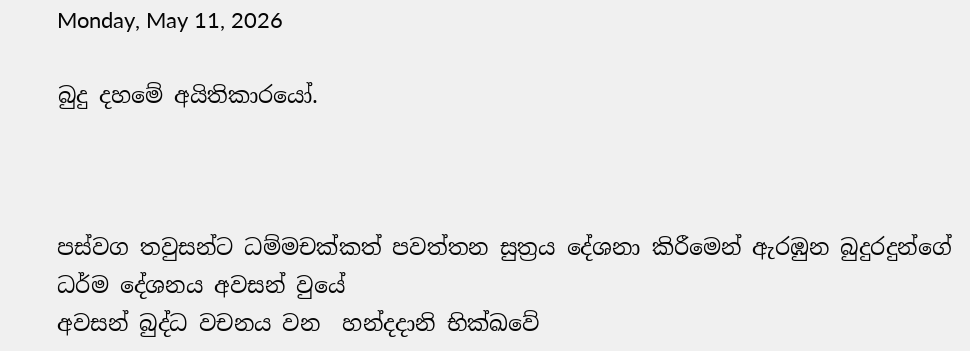Monday, May 11, 2026

බුදු දහමේ අයිතිකාරයෝ.



පස්වග තවුසන්ට ධම්මචක්කත් පවත්තන සුත්‍රය දේශනා කිරීමෙන් ඇරඹුන බුදුරදුන්ගේ ධර්ම දේශනය අවසන් වුයේ
අවසන් බුද්ධ වචනය වන  හන්දදානි භික්ඛවේ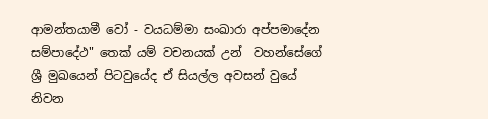ආමන්තයාමී වෝ - වයධම්මා සංඛාරා අප්පමාදේන සම්පාදේථ" තෙක් යම් වචනයක් උන්  වහන්සේගේ ශ්‍රී මුඛයෙන් පිටවුයේද ඒ සියල්ල අවසන් වුයේ නිවන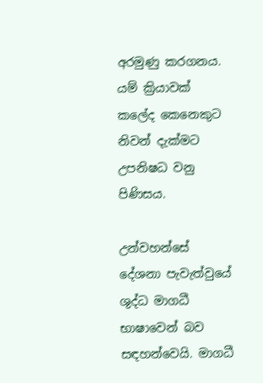අරමුණු කරගනය. යම් ක්‍රියාවක් කලේද කෙනෙකුට නිවන් දැක්මට උපනිෂධ වනු පිණිසය.

උන්වහන්සේ දේශනා පැවැත්වුයේ ශුද්ධ මාගධී භාෂාවෙන් බව සඳහන්වෙයි. මාගධී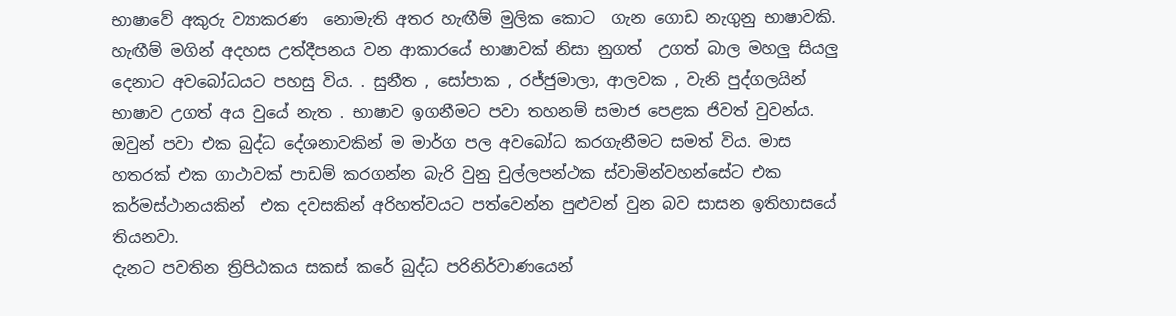භාෂාවේ අකුරු ව්‍යාකරණ  නොමැති අතර හැඟීම් මුලික කොට  ගැන ගොඩ නැගුනු භාෂාවකි. හැඟීම් මගින් අදහස උත්දීපනය වන ආකාරයේ භාෂාවක් නිසා නුගත්  උගත් බාල මහලු සියලු දෙනාට අවබෝධයට පහසු විය. . සුනීත , සෝපාක , රජ්ජුමාලා, ආලවක , වැනි පුද්ගලයින් භාෂාව උගත් අය වුයේ නැත . භාෂාව ඉගනීමට පවා තහනම් සමාජ පෙළක ජිවත් වුවන්ය. ඔවුන් පවා එක බුද්ධ දේශනාවකින් ම මාර්ග පල අවබෝධ කරගැනීමට සමත් විය. මාස හතරක් එක ගාථාවක් පාඩම් කරගන්න බැරි වුනු චුල්ලපන්ථක ස්වාමින්වහන්සේට එක කර්මස්ථානයකින්  එක දවසකින් අරිහත්වයට පත්වෙන්න පුළුවන් වුන බව සාසන ඉතිහාසයේ තියනවා.
දැනට පවතින ත්‍රිපිඨකය සකස් කරේ බුද්ධ පරිනිර්වාණයෙන්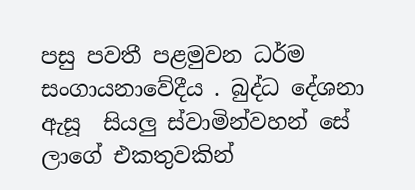පසු පවතී පළමුවන ධර්ම සංගායනාවේදීය . බුද්ධ දේශනා ඇසූ  සියලු ස්වාමින්වහන් සේ ලාගේ එකතුවකින්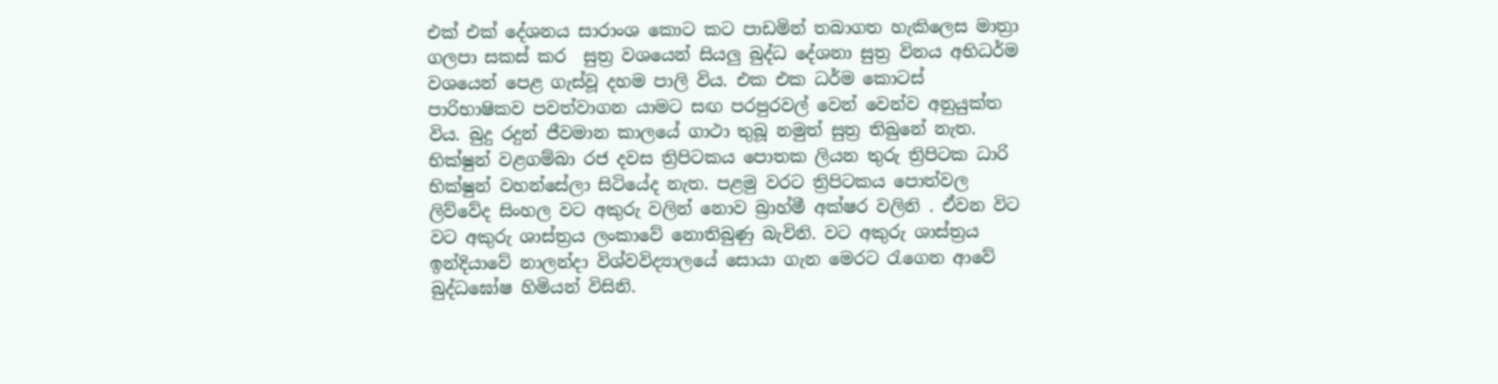එක් එක් දේශනය සාරාංශ කොට කට පාඩමින් තබාගත හැකිලෙස මාත්‍රා ගලපා සකස් කර  සුත්‍ර වශයෙන් සියලු බුද්ධ දේශනා සුත්‍ර විනය අභිධර්ම වශයෙන් පෙළ ගැස්වූ දහම පාලි විය. එක එක ධර්ම කොටස් පාරිභාෂිකව පවත්වාගන යාමට සඟ පරපුරවල් වෙන් වෙන්ව අනුයුක්ත විය. බුදු රදුන් ජීවමාන කාලයේ ගාථා තුබූ නමුත් සුත්‍ර තිබුනේ නැත. භික්ෂුන් වළගම්බා රජ දවස ත්‍රිපිටකය පොතක ලියන තුරු ත්‍රිපිටක ධාරි භික්ෂුන් වහන්සේලා සිටියේද නැත. පළමු වරට ත්‍රිපිටකය පොත්වල ලිව්වේද සිංහල වට අකුරු වලින් නොව බ්‍රාහ්මී අක්ෂර වලිනි . ඒවන විට වට අකුරු ශාස්ත්‍රය ලංකාවේ නොතිබුණු බැවිනි. වට අකුරු ශාස්ත්‍රය ඉන්දියාවේ නාලන්දා විශ්වවිද්‍යාලයේ සොයා ගැන මෙරට රැගෙන ආවේ බුද්ධඝෝෂ හිමියන් විසිනි.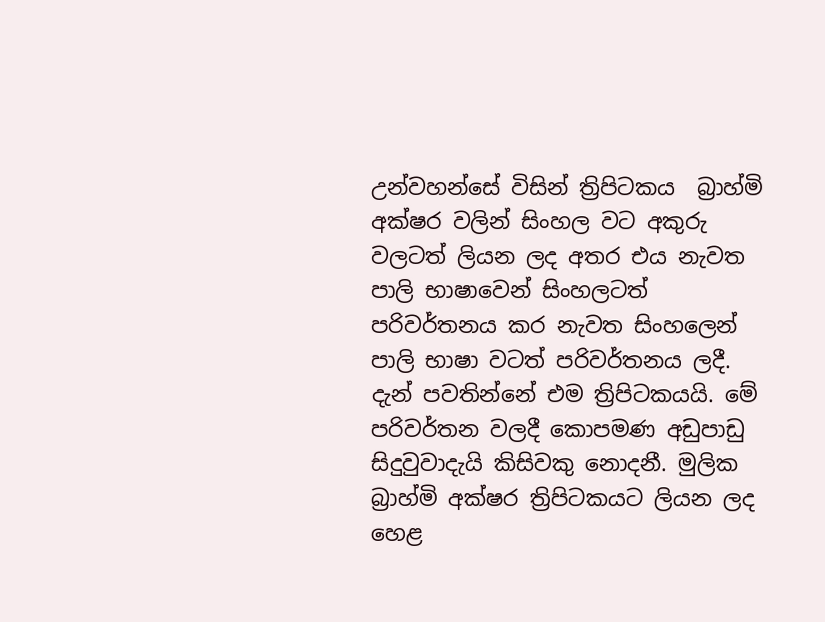උන්වහන්සේ විසින් ත්‍රිපිටකය  බ්‍රාහ්මි අක්ෂර වලින් සිංහල වට අකුරු වලටත් ලියන ලද අතර එය නැවත පාලි භාෂාවෙන් සිංහලටත් පරිවර්තනය කර නැවත සිංහලෙන් පාලි භාෂා වටත් පරිවර්තනය ලදී. දැන් පවතින්නේ එම ත්‍රිපිටකයයි. මේ පරිවර්තන වලදී කොපමණ අඩුපාඩු සිදුවුවාදැයි කිසිවකු නොදනී. මුලික බ්‍රාහ්මි අක්ෂර ත්‍රිපිටකයට ලියන ලද හෙළ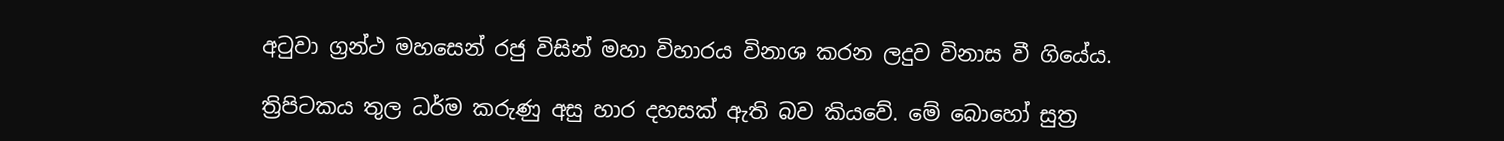අටුවා ග්‍රන්ථ මහසෙන් රජු විසින් මහා විහාරය විනාශ කරන ලදුව විනාස වී ගියේය.

ත්‍රිපිටකය තුල ධර්ම කරුණු අසු හාර දහසක් ඇති බව කියවේ. මේ බොහෝ සුත්‍ර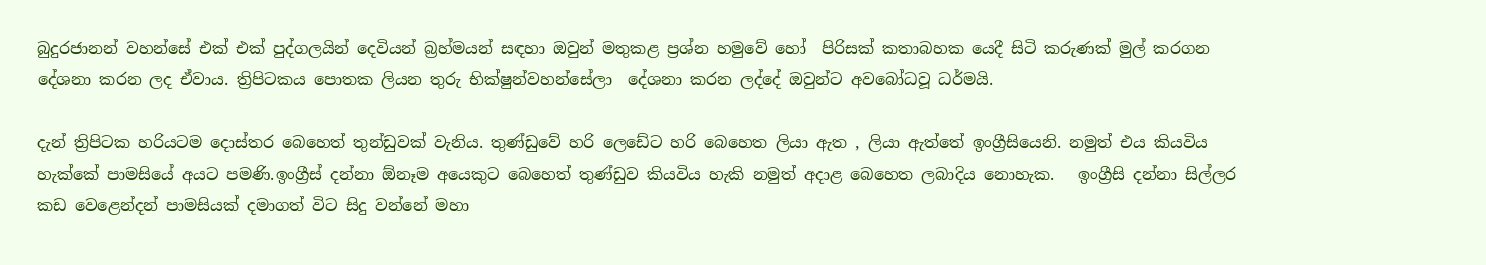බුදුරජානන් වහන්සේ එක් එක් පුද්ගලයින් දෙවියන් බ්‍රහ්මයන් සඳහා ඔවුන් මතුකළ ප්‍රශ්න හමුවේ හෝ  පිරිසක් කතාබහක යෙදී සිටි කරුණක් මුල් කරගන දේශනා කරන ලද ඒවාය. ත්‍රිපිටකය පොතක ලියන තුරු භික්ෂුන්වහන්සේලා  දේශනා කරන ලද්දේ ඔවුන්ට අවබෝධවූ ධර්මයි.

දැන් ත්‍රිපිටක හරියටම දොස්තර බෙහෙත් තුන්ඩුවක් වැනිය. තුණ්ඩුවේ හරි ලෙඩේට හරි බෙහෙත ලියා ඇත , ලියා ඇත්තේ ඉංග්‍රීසියෙනි. නමුත් එය කියවිය හැක්කේ පාමසියේ අයට පමණි.ඉංග්‍රීස් දන්නා ඕනෑම අයෙකුට බෙහෙත් තුණ්ඩුව කියවිය හැකි නමුත් අදාළ බෙහෙත ලබාදිය නොහැක.   ඉංග්‍රීසි දන්නා සිල්ලර කඩ වෙළෙන්දන් පාමසියක් දමාගත් විට සිදු වන්නේ මහා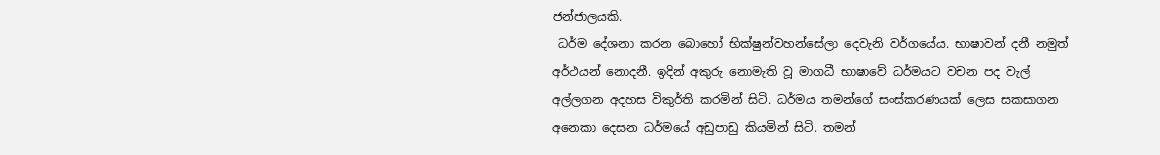ජන්ජාලයකි.
 ධර්ම දේශනා කරන බොහෝ භික්ෂුන්වහන්සේලා දෙවැනි වර්ගයේය. භාෂාවන් දනී නමුත් අර්ථයන් නොදනී. ඉදින් අකුරු නොමැති වූ මාගධී භාෂාවේ ධර්මයට වචන පද වැල් අල්ලගන අදහස විකුර්ති කරමින් සිටි. ධර්මය තමන්ගේ සංස්කරණයක් ලෙස සකසාගන අනෙකා දෙසන ධර්මයේ අඩුපාඩු කියමින් සිටි. තමන්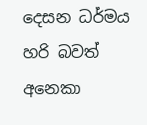දෙසන ධර්මය හරි බවත් අනෙකා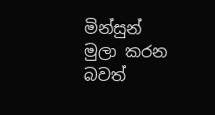මින්සුන් මුලා කරන බවත්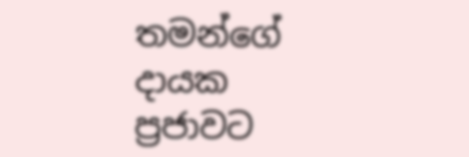තමන්ගේ දායක ප්‍රජාවට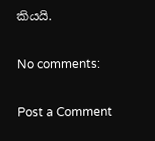කියයි.

No comments:

Post a Comment